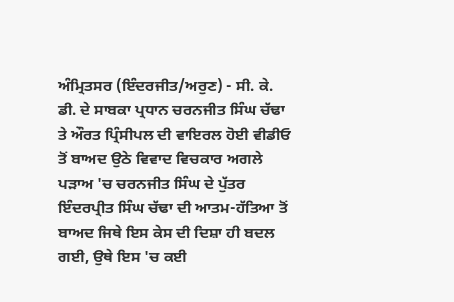ਅੰਮ੍ਰਿਤਸਰ (ਇੰਦਰਜੀਤ/ਅਰੁਣ) - ਸੀ. ਕੇ. ਡੀ. ਦੇ ਸਾਬਕਾ ਪ੍ਰਧਾਨ ਚਰਨਜੀਤ ਸਿੰਘ ਚੱਢਾ ਤੇ ਔਰਤ ਪ੍ਰਿੰਸੀਪਲ ਦੀ ਵਾਇਰਲ ਹੋਈ ਵੀਡੀਓ ਤੋਂ ਬਾਅਦ ਉਠੇ ਵਿਵਾਦ ਵਿਚਕਾਰ ਅਗਲੇ ਪੜਾਅ 'ਚ ਚਰਨਜੀਤ ਸਿੰਘ ਦੇ ਪੁੱਤਰ ਇੰਦਰਪ੍ਰੀਤ ਸਿੰਘ ਚੱਢਾ ਦੀ ਆਤਮ-ਹੱਤਿਆ ਤੋਂ ਬਾਅਦ ਜਿਥੇ ਇਸ ਕੇਸ ਦੀ ਦਿਸ਼ਾ ਹੀ ਬਦਲ ਗਈ, ਉਥੇ ਇਸ 'ਚ ਕਈ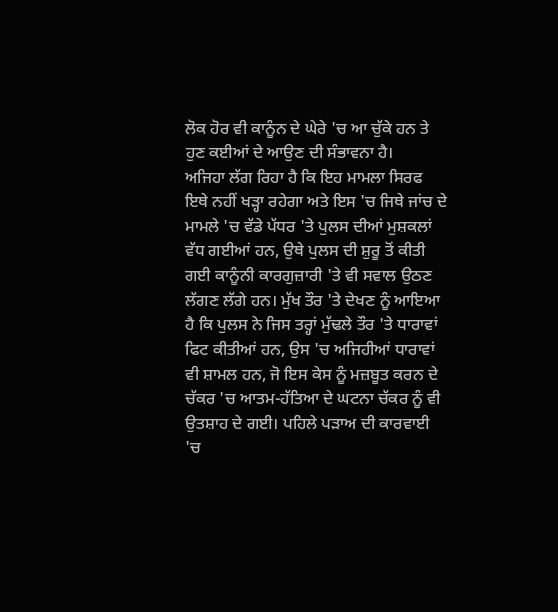ਲੋਕ ਹੋਰ ਵੀ ਕਾਨੂੰਨ ਦੇ ਘੇਰੇ 'ਚ ਆ ਚੁੱਕੇ ਹਨ ਤੇ ਹੁਣ ਕਈਆਂ ਦੇ ਆਉਣ ਦੀ ਸੰਭਾਵਨਾ ਹੈ।
ਅਜਿਹਾ ਲੱਗ ਰਿਹਾ ਹੈ ਕਿ ਇਹ ਮਾਮਲਾ ਸਿਰਫ ਇਥੇ ਨਹੀਂ ਖੜ੍ਹਾ ਰਹੇਗਾ ਅਤੇ ਇਸ 'ਚ ਜਿਥੇ ਜਾਂਚ ਦੇ ਮਾਮਲੇ 'ਚ ਵੱਡੇ ਪੱਧਰ 'ਤੇ ਪੁਲਸ ਦੀਆਂ ਮੁਸ਼ਕਲਾਂ ਵੱਧ ਗਈਆਂ ਹਨ, ਉਥੇ ਪੁਲਸ ਦੀ ਸ਼ੁਰੂ ਤੋਂ ਕੀਤੀ ਗਈ ਕਾਨੂੰਨੀ ਕਾਰਗੁਜ਼ਾਰੀ 'ਤੇ ਵੀ ਸਵਾਲ ਉਠਣ ਲੱਗਣ ਲੱਗੇ ਹਨ। ਮੁੱਖ ਤੌਰ 'ਤੇ ਦੇਖਣ ਨੂੰ ਆਇਆ ਹੈ ਕਿ ਪੁਲਸ ਨੇ ਜਿਸ ਤਰ੍ਹਾਂ ਮੁੱਢਲੇ ਤੌਰ 'ਤੇ ਧਾਰਾਵਾਂ ਫਿਟ ਕੀਤੀਆਂ ਹਨ, ਉਸ 'ਚ ਅਜਿਹੀਆਂ ਧਾਰਾਵਾਂ ਵੀ ਸ਼ਾਮਲ ਹਨ, ਜੋ ਇਸ ਕੇਸ ਨੂੰ ਮਜ਼ਬੂਤ ਕਰਨ ਦੇ ਚੱਕਰ 'ਚ ਆਤਮ-ਹੱਤਿਆ ਦੇ ਘਟਨਾ ਚੱਕਰ ਨੂੰ ਵੀ ਉਤਸ਼ਾਹ ਦੇ ਗਈ। ਪਹਿਲੇ ਪੜਾਅ ਦੀ ਕਾਰਵਾਈ 'ਚ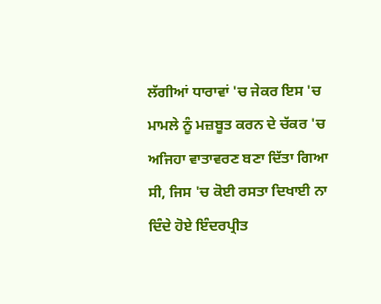ਲੱਗੀਆਂ ਧਾਰਾਵਾਂ 'ਚ ਜੇਕਰ ਇਸ 'ਚ ਮਾਮਲੇ ਨੂੰ ਮਜ਼ਬੂਤ ਕਰਨ ਦੇ ਚੱਕਰ 'ਚ ਅਜਿਹਾ ਵਾਤਾਵਰਣ ਬਣਾ ਦਿੱਤਾ ਗਿਆ ਸੀ, ਜਿਸ 'ਚ ਕੋਈ ਰਸਤਾ ਦਿਖਾਈ ਨਾ ਦਿੰਦੇ ਹੋਏ ਇੰਦਰਪ੍ਰੀਤ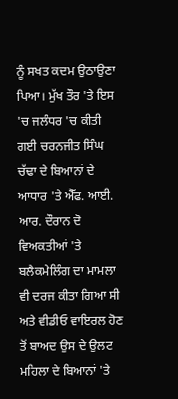ਨੂੰ ਸਖਤ ਕਦਮ ਉਠਾਉਣਾ ਪਿਆ। ਮੁੱਖ ਤੌਰ 'ਤੇ ਇਸ 'ਚ ਜਲੰਧਰ 'ਚ ਕੀਤੀ ਗਈ ਚਰਨਜੀਤ ਸਿੰਘ ਚੱਢਾ ਦੇ ਬਿਆਨਾਂ ਦੇ ਆਧਾਰ 'ਤੇ ਐੱਫ. ਆਈ. ਆਰ. ਦੌਰਾਨ ਦੋ ਵਿਅਕਤੀਆਂ 'ਤੇ ਬਲੈਕਮੇਲਿੰਗ ਦਾ ਮਾਮਲਾ ਵੀ ਦਰਜ ਕੀਤਾ ਗਿਆ ਸੀ ਅਤੇ ਵੀਡੀਓ ਵਾਇਰਲ ਹੋਣ ਤੋਂ ਬਾਅਦ ਉਸ ਦੇ ਉਲਟ ਮਹਿਲਾ ਦੇ ਬਿਆਨਾਂ 'ਤੇ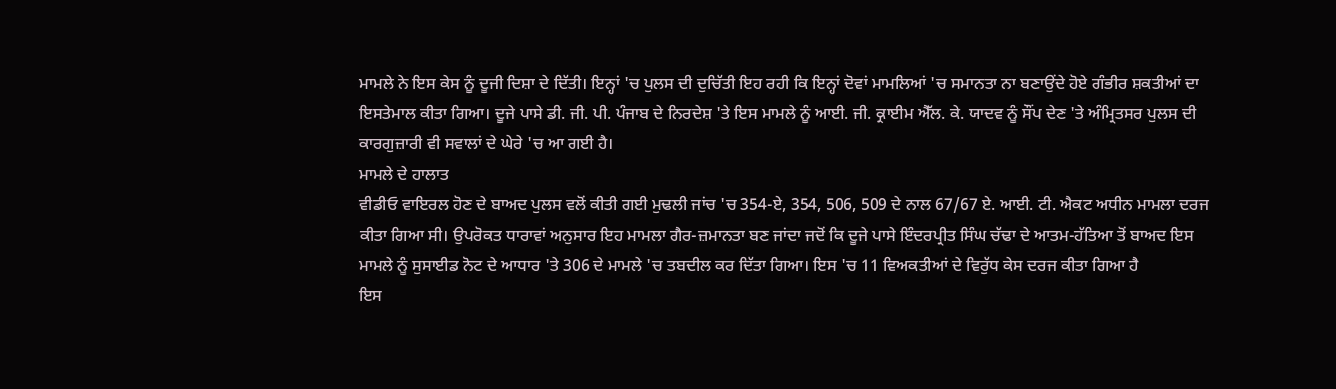ਮਾਮਲੇ ਨੇ ਇਸ ਕੇਸ ਨੂੰ ਦੂਜੀ ਦਿਸ਼ਾ ਦੇ ਦਿੱਤੀ। ਇਨ੍ਹਾਂ 'ਚ ਪੁਲਸ ਦੀ ਦੁਚਿੱਤੀ ਇਹ ਰਹੀ ਕਿ ਇਨ੍ਹਾਂ ਦੋਵਾਂ ਮਾਮਲਿਆਂ 'ਚ ਸਮਾਨਤਾ ਨਾ ਬਣਾਉਂਦੇ ਹੋਏ ਗੰਭੀਰ ਸ਼ਕਤੀਆਂ ਦਾ ਇਸਤੇਮਾਲ ਕੀਤਾ ਗਿਆ। ਦੂਜੇ ਪਾਸੇ ਡੀ. ਜੀ. ਪੀ. ਪੰਜਾਬ ਦੇ ਨਿਰਦੇਸ਼ 'ਤੇ ਇਸ ਮਾਮਲੇ ਨੂੰ ਆਈ. ਜੀ. ਕ੍ਰਾਈਮ ਐੱਲ. ਕੇ. ਯਾਦਵ ਨੂੰ ਸੌਂਪ ਦੇਣ 'ਤੇ ਅੰਮ੍ਰਿਤਸਰ ਪੁਲਸ ਦੀ ਕਾਰਗੁਜ਼ਾਰੀ ਵੀ ਸਵਾਲਾਂ ਦੇ ਘੇਰੇ 'ਚ ਆ ਗਈ ਹੈ।
ਮਾਮਲੇ ਦੇ ਹਾਲਾਤ
ਵੀਡੀਓ ਵਾਇਰਲ ਹੋਣ ਦੇ ਬਾਅਦ ਪੁਲਸ ਵਲੋਂ ਕੀਤੀ ਗਈ ਮੁਢਲੀ ਜਾਂਚ 'ਚ 354-ਏ, 354, 506, 509 ਦੇ ਨਾਲ 67/67 ਏ. ਆਈ. ਟੀ. ਐਕਟ ਅਧੀਨ ਮਾਮਲਾ ਦਰਜ ਕੀਤਾ ਗਿਆ ਸੀ। ਉਪਰੋਕਤ ਧਾਰਾਵਾਂ ਅਨੁਸਾਰ ਇਹ ਮਾਮਲਾ ਗੈਰ-ਜ਼ਮਾਨਤਾ ਬਣ ਜਾਂਦਾ ਜਦੋਂ ਕਿ ਦੂਜੇ ਪਾਸੇ ਇੰਦਰਪ੍ਰੀਤ ਸਿੰਘ ਚੱਢਾ ਦੇ ਆਤਮ-ਹੱਤਿਆ ਤੋਂ ਬਾਅਦ ਇਸ ਮਾਮਲੇ ਨੂੰ ਸੁਸਾਈਡ ਨੋਟ ਦੇ ਆਧਾਰ 'ਤੇ 306 ਦੇ ਮਾਮਲੇ 'ਚ ਤਬਦੀਲ ਕਰ ਦਿੱਤਾ ਗਿਆ। ਇਸ 'ਚ 11 ਵਿਅਕਤੀਆਂ ਦੇ ਵਿਰੁੱਧ ਕੇਸ ਦਰਜ ਕੀਤਾ ਗਿਆ ਹੈ
ਇਸ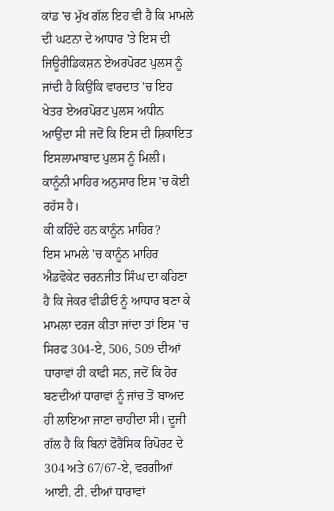ਕਾਂਡ 'ਚ ਮੁੱਖ ਗੱਲ ਇਹ ਵੀ ਹੈ ਕਿ ਮਾਮਲੇ ਦੀ ਘਟਨਾ ਦੇ ਆਧਾਰ 'ਤੇ ਇਸ ਦੀ ਜਿਊਰੀਡਿਕਸ਼ਨ ਏਅਰਪੋਰਟ ਪੁਲਸ ਨੂੰ ਜਾਂਦੀ ਹੈ ਕਿਉਂਕਿ ਵਾਰਦਾਤ 'ਚ ਇਹ ਖੇਤਰ ਏਅਰਪੋਰਟ ਪੁਲਸ ਅਧੀਨ ਆਉਂਦਾ ਸੀ ਜਦੋਂ ਕਿ ਇਸ ਦੀ ਸ਼ਿਕਾਇਤ ਇਸਲਾਮਾਬਾਦ ਪੁਲਸ ਨੂੰ ਮਿਲੀ। ਕਾਨੂੰਨੀ ਮਾਹਿਰ ਅਨੁਸਾਰ ਇਸ 'ਚ ਕੋਈ ਰਹੱਸ ਹੈ।
ਕੀ ਕਹਿੰਦੇ ਹਨ ਕਾਨੂੰਨ ਮਾਹਿਰ?
ਇਸ ਮਾਮਲੇ 'ਚ ਕਾਨੂੰਨ ਮਾਹਿਰ ਐਡਵੋਕੇਟ ਚਰਨਜੀਤ ਸਿੰਘ ਦਾ ਕਹਿਣਾ ਹੈ ਕਿ ਜੇਕਰ ਵੀਡੀਓ ਨੂੰ ਆਧਾਰ ਬਣਾ ਕੇ ਮਾਮਲਾ ਦਰਜ ਕੀਤਾ ਜਾਂਦਾ ਤਾਂ ਇਸ 'ਚ ਸਿਰਫ 304-ਏ, 506, 509 ਦੀਆਂ ਧਾਰਾਵਾਂ ਹੀ ਕਾਫੀ ਸਨ, ਜਦੋਂ ਕਿ ਹੋਰ ਬਣਦੀਆਂ ਧਾਰਾਵਾਂ ਨੂੰ ਜਾਂਚ ਤੋਂ ਬਾਅਦ ਹੀ ਲਾਇਆ ਜਾਣਾ ਚਾਹੀਦਾ ਸੀ। ਦੂਜੀ ਗੱਲ ਹੈ ਕਿ ਬਿਨਾਂ ਫੋਰੈਂਸਿਕ ਰਿਪੋਰਟ ਦੇ 304 ਅਤੇ 67/67-ਏ, ਵਰਗੀਆਂ ਆਈ. ਟੀ. ਦੀਆਂ ਧਾਰਾਵਾਂ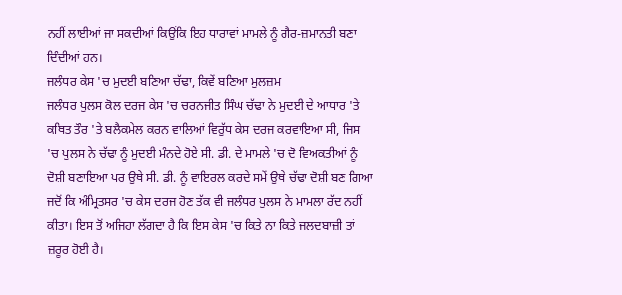ਨਹੀਂ ਲਾਈਆਂ ਜਾ ਸਕਦੀਆਂ ਕਿਉਂਕਿ ਇਹ ਧਾਰਾਵਾਂ ਮਾਮਲੇ ਨੂੰ ਗੈਰ-ਜ਼ਮਾਨਤੀ ਬਣਾ ਦਿੰਦੀਆਂ ਹਨ।
ਜਲੰਧਰ ਕੇਸ 'ਚ ਮੁਦਈ ਬਣਿਆ ਚੱਢਾ, ਕਿਵੇਂ ਬਣਿਆ ਮੁਲਜ਼ਮ
ਜਲੰਧਰ ਪੁਲਸ ਕੋਲ ਦਰਜ ਕੇਸ 'ਚ ਚਰਨਜੀਤ ਸਿੰਘ ਚੱਢਾ ਨੇ ਮੁਦਈ ਦੇ ਆਧਾਰ 'ਤੇ ਕਥਿਤ ਤੌਰ 'ਤੇ ਬਲੈਕਮੇਲ ਕਰਨ ਵਾਲਿਆਂ ਵਿਰੁੱਧ ਕੇਸ ਦਰਜ ਕਰਵਾਇਆ ਸੀ, ਜਿਸ 'ਚ ਪੁਲਸ ਨੇ ਚੱਢਾ ਨੂੰ ਮੁਦਈ ਮੰਨਦੇ ਹੋਏ ਸੀ. ਡੀ. ਦੇ ਮਾਮਲੇ 'ਚ ਦੋ ਵਿਅਕਤੀਆਂ ਨੂੰ ਦੋਸ਼ੀ ਬਣਾਇਆ ਪਰ ਉਥੇ ਸੀ. ਡੀ. ਨੂੰ ਵਾਇਰਲ ਕਰਦੇ ਸਮੇਂ ਉਥੇ ਚੱਢਾ ਦੋਸ਼ੀ ਬਣ ਗਿਆ ਜਦੋਂ ਕਿ ਅੰਮ੍ਰਿਤਸਰ 'ਚ ਕੇਸ ਦਰਜ ਹੋਣ ਤੱਕ ਵੀ ਜਲੰਧਰ ਪੁਲਸ ਨੇ ਮਾਮਲਾ ਰੱਦ ਨਹੀਂ ਕੀਤਾ। ਇਸ ਤੋਂ ਅਜਿਹਾ ਲੱਗਦਾ ਹੈ ਕਿ ਇਸ ਕੇਸ 'ਚ ਕਿਤੇ ਨਾ ਕਿਤੇ ਜਲਦਬਾਜ਼ੀ ਤਾਂ ਜ਼ਰੂਰ ਹੋਈ ਹੈ।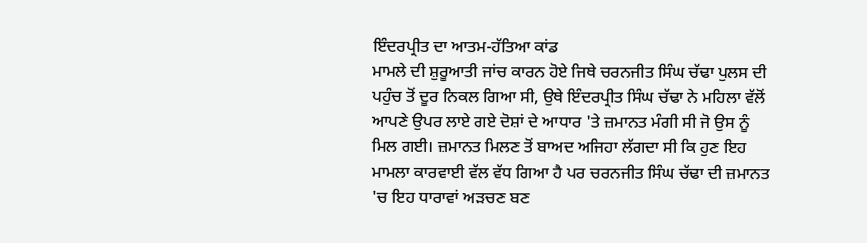ਇੰਦਰਪ੍ਰੀਤ ਦਾ ਆਤਮ-ਹੱਤਿਆ ਕਾਂਡ
ਮਾਮਲੇ ਦੀ ਸ਼ੁਰੂਆਤੀ ਜਾਂਚ ਕਾਰਨ ਹੋਏ ਜਿਥੇ ਚਰਨਜੀਤ ਸਿੰਘ ਚੱਢਾ ਪੁਲਸ ਦੀ ਪਹੁੰਚ ਤੋਂ ਦੂਰ ਨਿਕਲ ਗਿਆ ਸੀ, ਉਥੇ ਇੰਦਰਪ੍ਰੀਤ ਸਿੰਘ ਚੱਢਾ ਨੇ ਮਹਿਲਾ ਵੱਲੋਂ ਆਪਣੇ ਉਪਰ ਲਾਏ ਗਏ ਦੋਸ਼ਾਂ ਦੇ ਆਧਾਰ 'ਤੇ ਜ਼ਮਾਨਤ ਮੰਗੀ ਸੀ ਜੋ ਉਸ ਨੂੰ ਮਿਲ ਗਈ। ਜ਼ਮਾਨਤ ਮਿਲਣ ਤੋਂ ਬਾਅਦ ਅਜਿਹਾ ਲੱਗਦਾ ਸੀ ਕਿ ਹੁਣ ਇਹ ਮਾਮਲਾ ਕਾਰਵਾਈ ਵੱਲ ਵੱਧ ਗਿਆ ਹੈ ਪਰ ਚਰਨਜੀਤ ਸਿੰਘ ਚੱਢਾ ਦੀ ਜ਼ਮਾਨਤ 'ਚ ਇਹ ਧਾਰਾਵਾਂ ਅੜਚਣ ਬਣ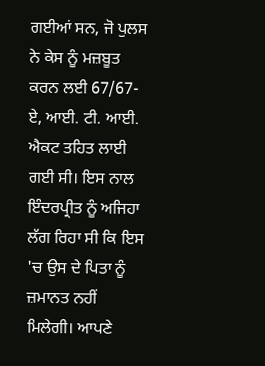ਗਈਆਂ ਸਨ, ਜੋ ਪੁਲਸ ਨੇ ਕੇਸ ਨੂੰ ਮਜ਼ਬੂਤ ਕਰਨ ਲਈ 67/67-ਏ, ਆਈ. ਟੀ. ਆਈ. ਐਕਟ ਤਹਿਤ ਲਾਈ ਗਈ ਸੀ। ਇਸ ਨਾਲ ਇੰਦਰਪ੍ਰੀਤ ਨੂੰ ਅਜਿਹਾ ਲੱਗ ਰਿਹਾ ਸੀ ਕਿ ਇਸ 'ਚ ਉਸ ਦੇ ਪਿਤਾ ਨੂੰ ਜ਼ਮਾਨਤ ਨਹੀਂ ਮਿਲੇਗੀ। ਆਪਣੇ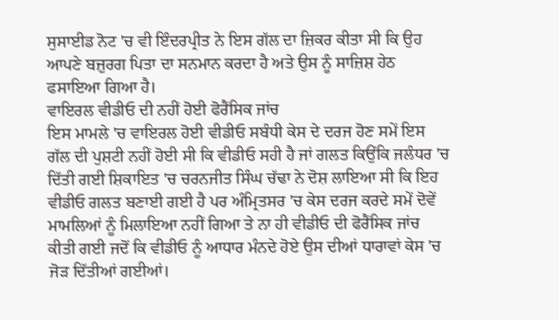ਸੁਸਾਈਡ ਨੋਟ 'ਚ ਵੀ ਇੰਦਰਪ੍ਰੀਤ ਨੇ ਇਸ ਗੱਲ ਦਾ ਜ਼ਿਕਰ ਕੀਤਾ ਸੀ ਕਿ ਉਹ ਆਪਣੇ ਬਜ਼ੁਰਗ ਪਿਤਾ ਦਾ ਸਨਮਾਨ ਕਰਦਾ ਹੈ ਅਤੇ ਉਸ ਨੂੰ ਸਾਜ਼ਿਸ਼ ਹੇਠ ਫਸਾਇਆ ਗਿਆ ਹੈ।
ਵਾਇਰਲ ਵੀਡੀਓ ਦੀ ਨਹੀਂ ਹੋਈ ਫੋਰੈਂਸਿਕ ਜਾਂਚ
ਇਸ ਮਾਮਲੇ 'ਚ ਵਾਇਰਲ ਹੋਈ ਵੀਡੀਓ ਸਬੰਧੀ ਕੇਸ ਦੇ ਦਰਜ ਹੋਣ ਸਮੇਂ ਇਸ ਗੱਲ ਦੀ ਪੁਸ਼ਟੀ ਨਹੀਂ ਹੋਈ ਸੀ ਕਿ ਵੀਡੀਓ ਸਹੀ ਹੈ ਜਾਂ ਗਲਤ ਕਿਉਂਕਿ ਜਲੰਧਰ 'ਚ ਦਿੱਤੀ ਗਈ ਸ਼ਿਕਾਇਤ 'ਚ ਚਰਨਜੀਤ ਸਿੰਘ ਚੱਢਾ ਨੇ ਦੋਸ਼ ਲਾਇਆ ਸੀ ਕਿ ਇਹ ਵੀਡੀਓ ਗਲਤ ਬਣਾਈ ਗਈ ਹੈ ਪਰ ਅੰਮ੍ਰਿਤਸਰ 'ਚ ਕੇਸ ਦਰਜ ਕਰਦੇ ਸਮੇਂ ਦੋਵੇਂ ਮਾਮਲਿਆਂ ਨੂੰ ਮਿਲਾਇਆ ਨਹੀਂ ਗਿਆ ਤੇ ਨਾ ਹੀ ਵੀਡੀਓ ਦੀ ਫੋਰੈਂਸਿਕ ਜਾਂਚ ਕੀਤੀ ਗਈ ਜਦੋਂ ਕਿ ਵੀਡੀਓ ਨੂੰ ਆਧਾਰ ਮੰਨਦੇ ਹੋਏ ਉਸ ਦੀਆਂ ਧਾਰਾਵਾਂ ਕੇਸ 'ਚ ਜੋੜ ਦਿੱਤੀਆਂ ਗਈਆਂ।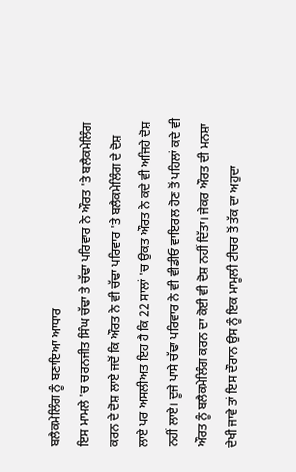ਬਲੈਕਮੇਲਿੰਗ ਨੂੰ ਬਣਾਇਆ ਆਧਾਰ
ਇਸ ਮਾਮਲੇ 'ਚ ਚਰਨਜੀਤ ਸਿੰਘ ਚੱਢਾ ਤੇ ਚੱਢਾ ਪਰਿਵਾਰ ਨੇ ਔਰਤ 'ਤੇ ਬਲੈਕਮੇਲਿੰਗ ਕਰਨ ਦੇ ਦੋਸ਼ ਲਾਏ ਜਦੋਂ ਕਿ ਔਰਤ ਨੇ ਵੀ ਚੱਢਾ ਪਰਿਵਾਰ 'ਤੇ ਬਲੈਕਮੇਲਿੰਗ ਦੇ ਦੋਸ਼ ਲਾਏ ਪਰ ਅਸਲੀਅਤ ਇਹ ਹੈ ਕਿ 22 ਸਾਲਾਂ 'ਚ ਉਕਤ ਔਰਤ ਨੇ ਕਦੇ ਵੀ ਅਜਿਹੇ ਦੋਸ਼ ਨਹੀਂ ਲਾਏ। ਦੂਜੇ ਪਾਸੇ ਚੱਢਾ ਪਰਿਵਾਰ ਨੇ ਵੀ ਵੀਡੀਓ ਵਾਇਰਲ ਹੋਣ ਤੋਂ ਪਹਿਲਾਂ ਕਦੇ ਵੀ ਔਰਤ ਨੂੰ ਬਲੈਕਮੇਲਿੰਗ ਕਰਨ ਦਾ ਕੋਈ ਵੀ ਦੋਸ਼ ਨਹੀਂ ਦਿੱਤਾ। ਜੇਕਰ ਔਰਤ ਦੀ ਮਨਸ਼ਾ ਦੇਖੀ ਜਾਵੇ ਤਾਂ ਇਸ ਦੌਰਾਨ ਉਸ ਨੂੰ ਇਕ ਮਾਮੂਲੀ ਟੀਚਰ ਤੋਂ ਤੱਕ ਦਾ ਅਹੁਦਾ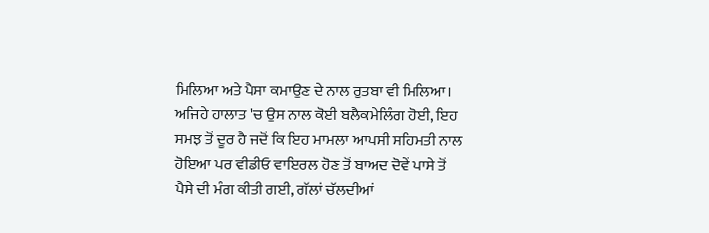ਮਿਲਿਆ ਅਤੇ ਪੈਸਾ ਕਮਾਉਣ ਦੇ ਨਾਲ ਰੁਤਬਾ ਵੀ ਮਿਲਿਆ। ਅਜਿਹੇ ਹਾਲਾਤ 'ਚ ਉਸ ਨਾਲ ਕੋਈ ਬਲੈਕਮੇਲਿੰਗ ਹੋਈ, ਇਹ ਸਮਝ ਤੋਂ ਦੂਰ ਹੈ ਜਦੋਂ ਕਿ ਇਹ ਮਾਮਲਾ ਆਪਸੀ ਸਹਿਮਤੀ ਨਾਲ ਹੋਇਆ ਪਰ ਵੀਡੀਓ ਵਾਇਰਲ ਹੋਣ ਤੋਂ ਬਾਅਦ ਦੋਵੇਂ ਪਾਸੇ ਤੋਂ ਪੈਸੇ ਦੀ ਮੰਗ ਕੀਤੀ ਗਈ, ਗੱਲਾਂ ਚੱਲਦੀਆਂ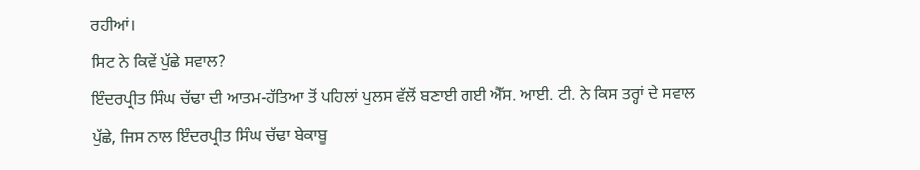ਰਹੀਆਂ।
ਸਿਟ ਨੇ ਕਿਵੇਂ ਪੁੱਛੇ ਸਵਾਲ?
ਇੰਦਰਪ੍ਰੀਤ ਸਿੰਘ ਚੱਢਾ ਦੀ ਆਤਮ-ਹੱਤਿਆ ਤੋਂ ਪਹਿਲਾਂ ਪੁਲਸ ਵੱਲੋਂ ਬਣਾਈ ਗਈ ਐੱਸ. ਆਈ. ਟੀ. ਨੇ ਕਿਸ ਤਰ੍ਹਾਂ ਦੇ ਸਵਾਲ ਪੁੱਛੇ, ਜਿਸ ਨਾਲ ਇੰਦਰਪ੍ਰੀਤ ਸਿੰਘ ਚੱਢਾ ਬੇਕਾਬੂ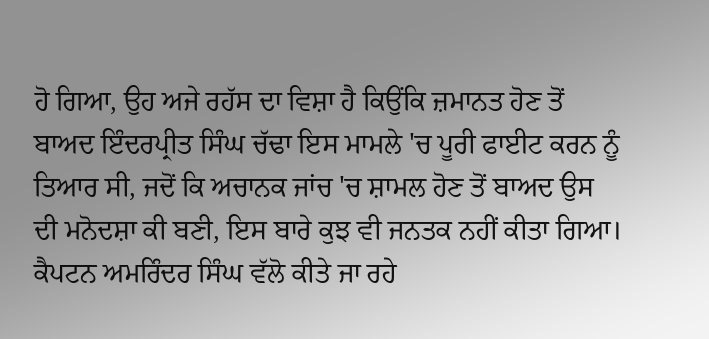ਹੋ ਗਿਆ, ਉਹ ਅਜੇ ਰਹੱਸ ਦਾ ਵਿਸ਼ਾ ਹੈ ਕਿਉਂਕਿ ਜ਼ਮਾਨਤ ਹੋਣ ਤੋਂ ਬਾਅਦ ਇੰਦਰਪ੍ਰੀਤ ਸਿੰਘ ਚੱਢਾ ਇਸ ਮਾਮਲੇ 'ਚ ਪੂਰੀ ਫਾਈਟ ਕਰਨ ਨੂੰ ਤਿਆਰ ਸੀ, ਜਦੋਂ ਕਿ ਅਚਾਨਕ ਜਾਂਚ 'ਚ ਸ਼ਾਮਲ ਹੋਣ ਤੋਂ ਬਾਅਦ ਉਸ ਦੀ ਮਨੋਦਸ਼ਾ ਕੀ ਬਣੀ, ਇਸ ਬਾਰੇ ਕੁਝ ਵੀ ਜਨਤਕ ਨਹੀਂ ਕੀਤਾ ਗਿਆ।
ਕੈਪਟਨ ਅਮਰਿੰਦਰ ਸਿੰਘ ਵੱਲੋ ਕੀਤੇ ਜਾ ਰਹੇ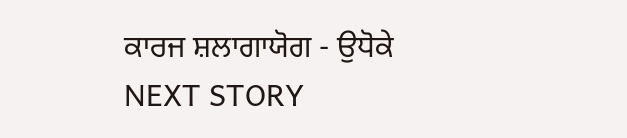ਕਾਰਜ ਸ਼ਲਾਗਾਯੋਗ - ਉਧੋਕੇ
NEXT STORY